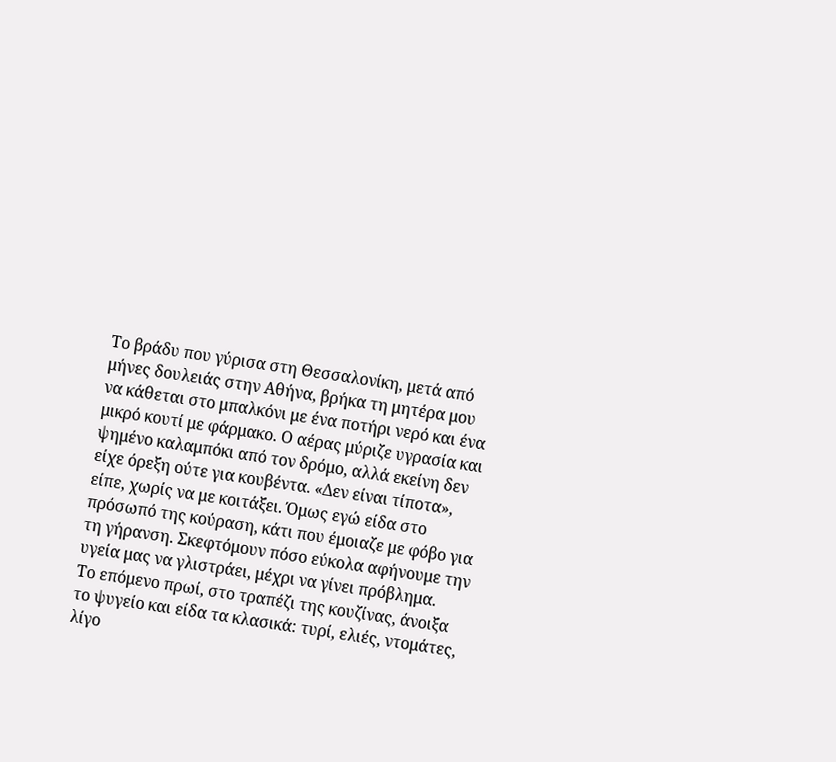Το βράδυ που γύρισα στη Θεσσαλονίκη, μετά από μήνες δουλειάς στην Αθήνα, βρήκα τη μητέρα μου να κάθεται στο μπαλκόνι με ένα ποτήρι νερό και ένα μικρό κουτί με φάρμακο. Ο αέρας μύριζε υγρασία και ψημένο καλαμπόκι από τον δρόμο, αλλά εκείνη δεν είχε όρεξη ούτε για κουβέντα. «Δεν είναι τίποτα», είπε, χωρίς να με κοιτάξει. Όμως εγώ είδα στο πρόσωπό της κούραση, κάτι που έμοιαζε με φόβο για τη γήρανση. Σκεφτόμουν πόσο εύκολα αφήνουμε την υγεία μας να γλιστράει, μέχρι να γίνει πρόβλημα.
Το επόμενο πρωί, στο τραπέζι της κουζίνας, άνοιξα το ψυγείο και είδα τα κλασικά: τυρί, ελιές, ντομάτες, λίγο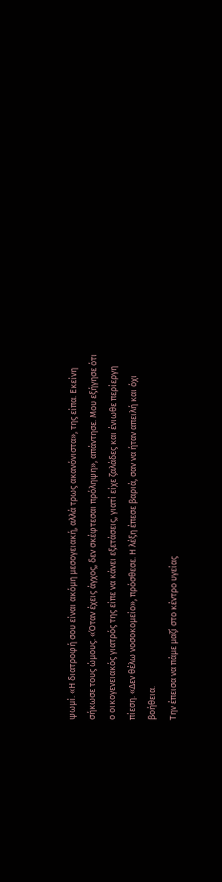ψωμί. «Η διατροφή σου είναι ακόμη μεσογειακή, αλλά τρως ακανόνιστα», της είπα. Εκείνη σήκωσε τους ώμους. «Όταν έχεις άγχος, δεν σκέφτεσαι πρόληψη», απάντησε. Μου εξήγησε ότι ο οικογενειακός γιατρός της είπε να κάνει εξετάσεις, γιατί είχε ζαλάδες και ένιωθε περίεργη πίεση. «Δεν θέλω νοσοκομείο», πρόσθεσε. Η λέξη έπεσε βαριά, σαν να ήταν απειλή και όχι βοήθεια.
Την έπεισα να πάμε μαζί στο κέντρο υγείας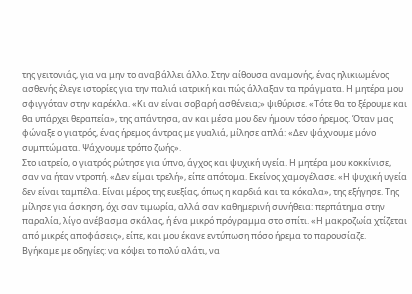της γειτονιάς, για να μην το αναβάλλει άλλο. Στην αίθουσα αναμονής, ένας ηλικιωμένος ασθενής έλεγε ιστορίες για την παλιά ιατρική και πώς άλλαξαν τα πράγματα. Η μητέρα μου σφιγγόταν στην καρέκλα. «Κι αν είναι σοβαρή ασθένεια;» ψιθύρισε. «Τότε θα το ξέρουμε και θα υπάρχει θεραπεία», της απάντησα, αν και μέσα μου δεν ήμουν τόσο ήρεμος. Όταν μας φώναξε ο γιατρός, ένας ήρεμος άντρας με γυαλιά, μίλησε απλά: «Δεν ψάχνουμε μόνο συμπτώματα. Ψάχνουμε τρόπο ζωής».
Στο ιατρείο, ο γιατρός ρώτησε για ύπνο, άγχος και ψυχική υγεία. Η μητέρα μου κοκκίνισε, σαν να ήταν ντροπή. «Δεν είμαι τρελή», είπε απότομα. Εκείνος χαμογέλασε. «Η ψυχική υγεία δεν είναι ταμπέλα. Είναι μέρος της ευεξίας, όπως η καρδιά και τα κόκαλα», της εξήγησε. Της μίλησε για άσκηση, όχι σαν τιμωρία, αλλά σαν καθημερινή συνήθεια: περπάτημα στην παραλία, λίγο ανέβασμα σκάλας, ή ένα μικρό πρόγραμμα στο σπίτι. «Η μακροζωία χτίζεται από μικρές αποφάσεις», είπε, και μου έκανε εντύπωση πόσο ήρεμα το παρουσίαζε.
Βγήκαμε με οδηγίες: να κόψει το πολύ αλάτι, να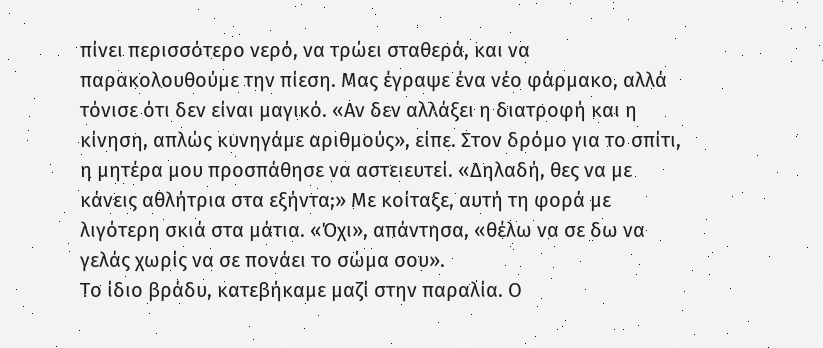πίνει περισσότερο νερό, να τρώει σταθερά, και να παρακολουθούμε την πίεση. Μας έγραψε ένα νέο φάρμακο, αλλά τόνισε ότι δεν είναι μαγικό. «Αν δεν αλλάξει η διατροφή και η κίνηση, απλώς κυνηγάμε αριθμούς», είπε. Στον δρόμο για το σπίτι, η μητέρα μου προσπάθησε να αστειευτεί. «Δηλαδή, θες να με κάνεις αθλήτρια στα εξήντα;» Με κοίταξε, αυτή τη φορά με λιγότερη σκιά στα μάτια. «Όχι», απάντησα, «θέλω να σε δω να γελάς χωρίς να σε πονάει το σώμα σου».
Το ίδιο βράδυ, κατεβήκαμε μαζί στην παραλία. Ο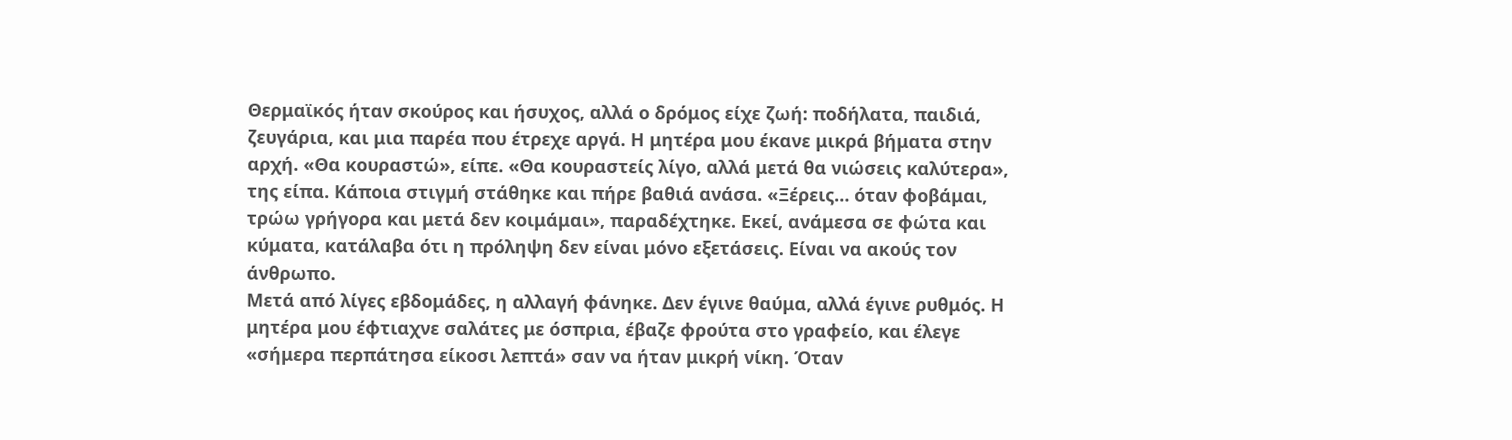Θερμαϊκός ήταν σκούρος και ήσυχος, αλλά ο δρόμος είχε ζωή: ποδήλατα, παιδιά, ζευγάρια, και μια παρέα που έτρεχε αργά. Η μητέρα μου έκανε μικρά βήματα στην αρχή. «Θα κουραστώ», είπε. «Θα κουραστείς λίγο, αλλά μετά θα νιώσεις καλύτερα», της είπα. Κάποια στιγμή στάθηκε και πήρε βαθιά ανάσα. «Ξέρεις… όταν φοβάμαι, τρώω γρήγορα και μετά δεν κοιμάμαι», παραδέχτηκε. Εκεί, ανάμεσα σε φώτα και κύματα, κατάλαβα ότι η πρόληψη δεν είναι μόνο εξετάσεις. Είναι να ακούς τον άνθρωπο.
Μετά από λίγες εβδομάδες, η αλλαγή φάνηκε. Δεν έγινε θαύμα, αλλά έγινε ρυθμός. Η μητέρα μου έφτιαχνε σαλάτες με όσπρια, έβαζε φρούτα στο γραφείο, και έλεγε «σήμερα περπάτησα είκοσι λεπτά» σαν να ήταν μικρή νίκη. Όταν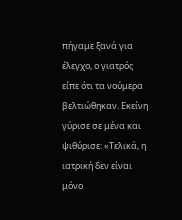πήγαμε ξανά για έλεγχο, ο γιατρός είπε ότι τα νούμερα βελτιώθηκαν. Εκείνη γύρισε σε μένα και ψιθύρισε: «Τελικά, η ιατρική δεν είναι μόνο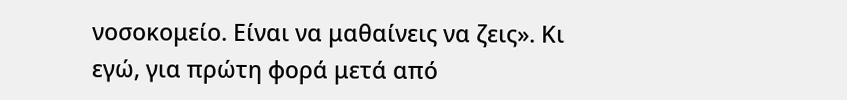νοσοκομείο. Είναι να μαθαίνεις να ζεις». Κι εγώ, για πρώτη φορά μετά από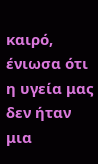καιρό, ένιωσα ότι η υγεία μας δεν ήταν μια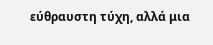εύθραυστη τύχη, αλλά μια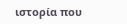ιστορία που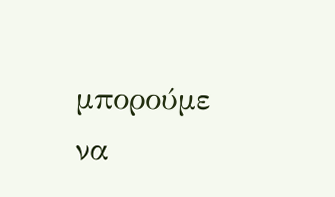μπορούμε να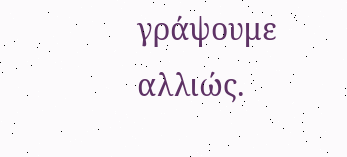γράψουμε αλλιώς.